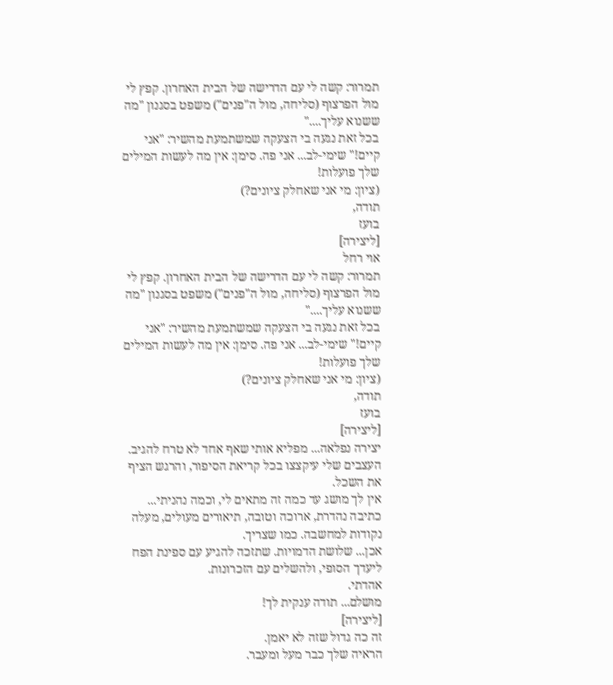תמרור: קשה לי עם הדרישה של הבית האחרון. קפץ לי מול הפרצוף (סליחה, מול ה"פנים") משפט בסגנון "מה ששנוא עליך...."
בכל זאת נגעה בי הצעקה שמשתמעת מהשיר: "אני קיים!" שימי-לב... אני פה. סימן: אין מה לעשות המילים שלך פועלות!
(ציון: מי אני שאחלק ציונים?)
תודה,
בועז
[ליצירה]
אוי רחל
תמרור: קשה לי עם הדרישה של הבית האחרון. קפץ לי מול הפרצוף (סליחה, מול ה"פנים") משפט בסגנון "מה ששנוא עליך...."
בכל זאת נגעה בי הצעקה שמשתמעת מהשיר: "אני קיים!" שימי-לב... אני פה. סימן: אין מה לעשות המילים שלך פועלות!
(ציון: מי אני שאחלק ציונים?)
תודה,
בועז
[ליצירה]
יצירה נפלאה... מפליא אותי שאף אחד לא טרח להגיב.
העצבים שלי עיקצצו בכל קריאת הסיפור, והרגש הציף את השכל.
אין לך מושג עד כמה זה מתאים לי, וכמה נהניתי...
כתיבה נהדרת, ארוכה וטובה, תיאורים מעולים, מעלה נקודות למחשבה. כמו שצריך.
אכן... שלושת הדמויות. שתזכה להגיע עם ספינת הפח ליעדך הסופי, ולהשלים עם הזכרונות.
אהדתי.
מושלם... תודה ענקית לך!
[ליצירה]
זה כה גדול שזה לא יאמן.
הראיה שלך כבר מעל ומעבר.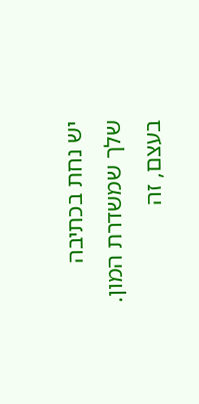יש נחת בכתיבה שלך שמשדרת המון.
בעצם, זה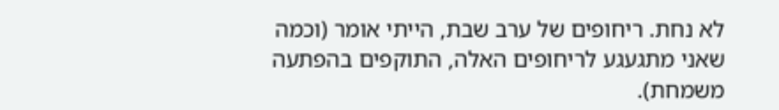לא נחת. ריחופים של ערב שבת, הייתי אומר (וכמה שאני מתגעגע לריחופים האלה, התוקפים בהפתעה משמחת).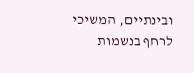ובינתיים, המשיכי לרחף בנשמות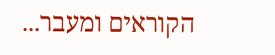הקוראים ומעבר...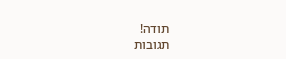תודה!
תגובות